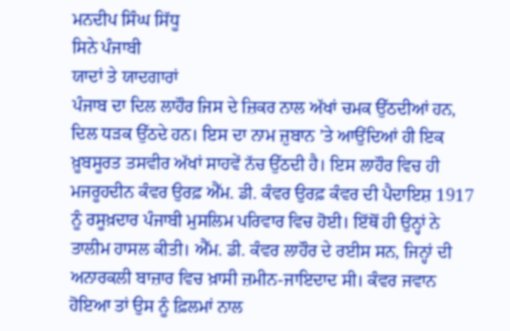ਮਨਦੀਪ ਸਿੰਘ ਸਿੱਧੂ
ਸਿਨੇ ਪੰਜਾਬੀ
ਯਾਦਾਂ ਤੇ ਯਾਦਗਾਰਾਂ
ਪੰਜਾਬ ਦਾ ਦਿਲ ਲਾਹੌਰ ਜਿਸ ਦੇ ਜ਼ਿਕਰ ਨਾਲ ਅੱਖਾਂ ਚਮਕ ਉੱਠਦੀਆਂ ਹਨ, ਦਿਲ ਧੜਕ ਉੱਠਦੇ ਹਨ। ਇਸ ਦਾ ਨਾਮ ਜ਼ੁਬਾਨ ’ਤੇ ਆਉਂਦਿਆਂ ਹੀ ਇਕ ਖ਼ੂਬਸੂਰਤ ਤਸਵੀਰ ਅੱਖਾਂ ਸਾਹਵੇਂ ਨੱਚ ਉੱਠਦੀ ਹੈ। ਇਸ ਲਾਹੌਰ ਵਿਚ ਹੀ ਮਜਰੂਹਦੀਨ ਕੰਵਰ ਉਰਫ਼ ਐੱਮ. ਡੀ. ਕੰਵਰ ਉਰਫ਼ ਕੰਵਰ ਦੀ ਪੈਦਾਇਸ਼ 1917 ਨੂੰ ਰਸੂਖ਼ਦਾਰ ਪੰਜਾਬੀ ਮੁਸਲਿਮ ਪਰਿਵਾਰ ਵਿਚ ਹੋਈ। ਇੱਥੋਂ ਹੀ ਉਨ੍ਹਾਂ ਨੇ ਤਾਲੀਮ ਹਾਸਲ ਕੀਤੀ। ਐੱਮ. ਡੀ. ਕੰਵਰ ਲਾਹੌਰ ਦੇ ਰਈਸ ਸਨ, ਜਿਨ੍ਹਾਂ ਦੀ ਅਨਾਰਕਲੀ ਬਾਜ਼ਾਰ ਵਿਚ ਖ਼ਾਸੀ ਜ਼ਮੀਨ-ਜਾਇਦਾਦ ਸੀ। ਕੰਵਰ ਜਵਾਨ ਹੋਇਆ ਤਾਂ ਉਸ ਨੂੰ ਫ਼ਿਲਮਾਂ ਨਾਲ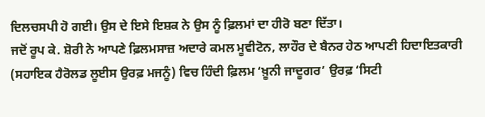ਦਿਲਚਸਪੀ ਹੋ ਗਈ। ਉਸ ਦੇ ਇਸੇ ਇਸ਼ਕ ਨੇ ਉਸ ਨੂੰ ਫ਼ਿਲਮਾਂ ਦਾ ਹੀਰੋ ਬਣਾ ਦਿੱਤਾ।
ਜਦੋਂ ਰੂਪ ਕੇ. ਸ਼ੋਰੀ ਨੇ ਆਪਣੇ ਫ਼ਿਲਮਸਾਜ਼ ਅਦਾਰੇ ਕਮਲ ਮੂਵੀਟੋਨ, ਲਾਹੌਰ ਦੇ ਬੈਨਰ ਹੇਠ ਆਪਣੀ ਹਿਦਾਇਤਕਾਰੀ (ਸਹਾਇਕ ਹੈਰੋਲਡ ਲੂਈਸ ਉਰਫ਼ ਮਜਨੂੰ) ਵਿਚ ਹਿੰਦੀ ਫ਼ਿਲਮ ‘ਖ਼ੂਨੀ ਜਾਦੂਗਰ’ ਉਰਫ਼ ‘ਸਿਟੀ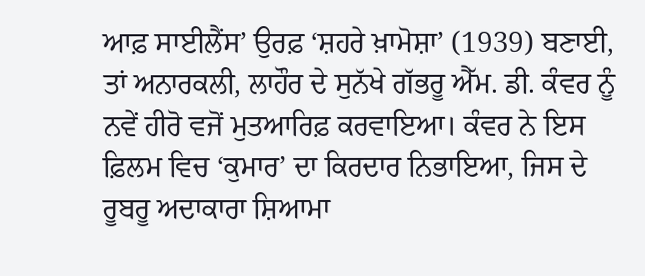ਆਫ਼ ਸਾਈਲੈਂਸ’ ਉਰਫ਼ ‘ਸ਼ਹਰੇ ਖ਼ਾਮੋਸ਼ਾ’ (1939) ਬਣਾਈ, ਤਾਂ ਅਨਾਰਕਲੀ, ਲਾਹੌਰ ਦੇ ਸੁਨੱਖੇ ਗੱਭਰੂ ਐੱਮ. ਡੀ. ਕੰਵਰ ਨੂੰ ਨਵੇਂ ਹੀਰੋ ਵਜੋਂ ਮੁਤਆਰਿਫ਼ ਕਰਵਾਇਆ। ਕੰਵਰ ਨੇ ਇਸ ਫ਼ਿਲਮ ਵਿਚ ‘ਕੁਮਾਰ’ ਦਾ ਕਿਰਦਾਰ ਨਿਭਾਇਆ, ਜਿਸ ਦੇ ਰੂਬਰੂ ਅਦਾਕਾਰਾ ਸ਼ਿਆਮਾ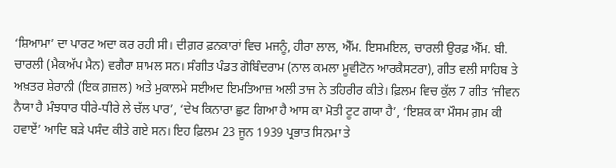‘ਸ਼ਿਆਮਾ’ ਦਾ ਪਾਰਟ ਅਦਾ ਕਰ ਰਹੀ ਸੀ। ਦੀਗ਼ਰ ਫ਼ਨਕਾਰਾਂ ਵਿਚ ਮਜਨੂੰ, ਹੀਰਾ ਲਾਲ, ਐੱਮ. ਇਸਮਇਲ, ਚਾਰਲੀ ਉਰਫ਼ ਐੱਮ. ਬੀ. ਚਾਰਲੀ (ਮੈਕਅੱਪ ਮੈਨ) ਵਗੈਰਾ ਸ਼ਾਮਲ ਸਨ। ਸੰਗੀਤ ਪੰਡਤ ਗੋਬਿੰਦਰਾਮ (ਨਾਲ ਕਮਲਾ ਮੂਵੀਟੋਨ ਆਰਕੈਸਟਰਾ), ਗੀਤ ਵਲੀ ਸਾਹਿਬ ਤੇ ਅਖ਼ਤਰ ਸ਼ੇਰਾਨੀ (ਇਕ ਗ਼ਜ਼ਲ) ਅਤੇ ਮੁਕਾਲਮੇ ਸਈਅਦ ਇਮਤਿਆਜ਼ ਅਲੀ ਤਾਜ ਨੇ ਤਹਿਰੀਰ ਕੀਤੇ। ਫ਼ਿਲਮ ਵਿਚ ਕੁੱਲ 7 ਗੀਤ ‘ਜੀਵਨ ਨੈਯਾ ਹੈ ਮੰਝਧਾਰ ਧੀਰੇ-ਧੀਰੇ ਲੇ ਚੱਲ ਪਾਰ’, ‘ਦੇਖ ਕਿਨਾਰਾ ਛੁਟ ਗਿਆ ਹੈ ਆਸ ਕਾ ਮੋਤੀ ਟੂਟ ਗਯਾ ਹੈ’, ‘ਇਸ਼ਕ ਕਾ ਮੌਸਮ ਗ਼ਮ ਕੀ ਹਵਾਏਂ’ ਆਦਿ ਬੜੇ ਪਸੰਦ ਕੀਤੇ ਗਏ ਸਨ। ਇਹ ਫ਼ਿਲਮ 23 ਜੂਨ 1939 ਪ੍ਰਭਾਤ ਸਿਨਮਾ ਤੇ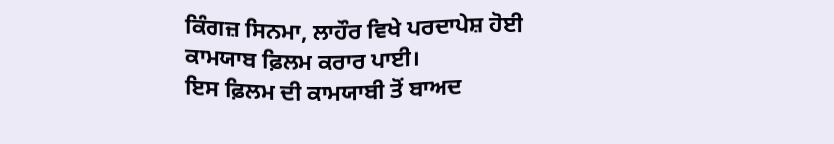ਕਿੰਗਜ਼ ਸਿਨਮਾ, ਲਾਹੌਰ ਵਿਖੇ ਪਰਦਾਪੇਸ਼ ਹੋਈ ਕਾਮਯਾਬ ਫ਼ਿਲਮ ਕਰਾਰ ਪਾਈ।
ਇਸ ਫ਼ਿਲਮ ਦੀ ਕਾਮਯਾਬੀ ਤੋਂ ਬਾਅਦ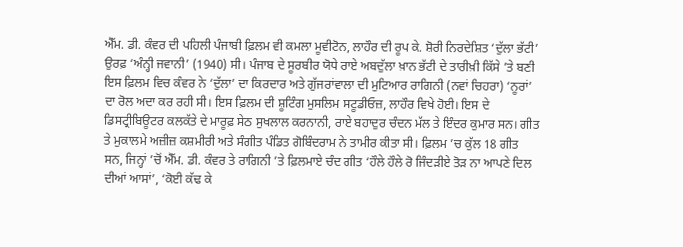ਐੱਮ. ਡੀ. ਕੰਵਰ ਦੀ ਪਹਿਲੀ ਪੰਜਾਬੀ ਫ਼ਿਲਮ ਵੀ ਕਮਲਾ ਮੂਵੀਟੋਨ, ਲਾਹੌਰ ਦੀ ਰੂਪ ਕੇ. ਸ਼ੋਰੀ ਨਿਰਦੇਸ਼ਿਤ ‘ਦੁੱਲਾ ਭੱਟੀ’ ਉਰਫ਼ ‘ਅੰਨ੍ਹੀ ਜਵਾਨੀ’ (1940) ਸੀ। ਪੰਜਾਬ ਦੇ ਸੂਰਬੀਰ ਯੋਧੇ ਰਾਏ ਅਬਦੁੱਲਾ ਖ਼ਾਨ ਭੱਟੀ ਦੇ ਤਾਰੀਖ਼ੀ ਕਿੱਸੇ ’ਤੇ ਬਣੀ ਇਸ ਫ਼ਿਲਮ ਵਿਚ ਕੰਵਰ ਨੇ ‘ਦੁੱਲਾ’ ਦਾ ਕਿਰਦਾਰ ਅਤੇ ਗੁੱਜਰਾਂਵਾਲਾ ਦੀ ਮੁਟਿਆਰ ਰਾਗਿਨੀ (ਨਵਾਂ ਚਿਹਰਾ) ‘ਨੂਰਾਂ’ ਦਾ ਰੋਲ ਅਦਾ ਕਰ ਰਹੀ ਸੀ। ਇਸ ਫ਼ਿਲਮ ਦੀ ਸ਼ੂਟਿੰਗ ਮੁਸਲਿਮ ਸਟੂਡੀਓਜ਼, ਲਾਹੌਰ ਵਿਖੇ ਹੋਈ। ਇਸ ਦੇ ਡਿਸਟ੍ਰੀਬਿਊਟਰ ਕਲਕੱਤੇ ਦੇ ਮਾਰੂਫ਼ ਸੇਠ ਸੁਖਲਾਲ ਕਰਨਾਨੀ, ਰਾਏ ਬਹਾਦੁਰ ਚੰਦਨ ਮੱਲ ਤੇ ਇੰਦਰ ਕੁਮਾਰ ਸਨ। ਗੀਤ ਤੇ ਮੁਕਾਲਮੇ ਅਜ਼ੀਜ਼ ਕਸ਼ਮੀਰੀ ਅਤੇ ਸੰਗੀਤ ਪੰਡਿਤ ਗੋਬਿੰਦਰਾਮ ਨੇ ਤਾਮੀਰ ਕੀਤਾ ਸੀ। ਫ਼ਿਲਮ ’ਚ ਕੁੱਲ 18 ਗੀਤ ਸਨ, ਜਿਨ੍ਹਾਂ ’ਚੋਂ ਐੱਮ. ਡੀ. ਕੰਵਰ ਤੇ ਰਾਗਿਨੀ ’ਤੇ ਫ਼ਿਲਮਾਏ ਚੰਦ ਗੀਤ ‘ਹੌਲੇ ਹੌਲੇ ਰੋ ਜਿੰਦੜੀਏ ਤੋੜ ਨਾ ਆਪਣੇ ਦਿਲ ਦੀਆਂ ਆਸਾਂ’, ‘ਕੋਈ ਕੱਢ ਕੇ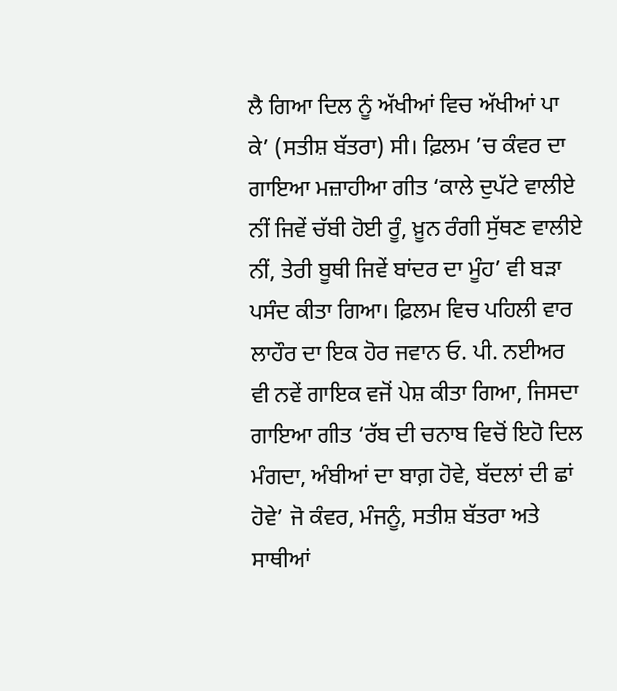ਲੈ ਗਿਆ ਦਿਲ ਨੂੰ ਅੱਖੀਆਂ ਵਿਚ ਅੱਖੀਆਂ ਪਾ ਕੇ’ (ਸਤੀਸ਼ ਬੱਤਰਾ) ਸੀ। ਫ਼ਿਲਮ ’ਚ ਕੰਵਰ ਦਾ ਗਾਇਆ ਮਜ਼ਾਹੀਆ ਗੀਤ ‘ਕਾਲੇ ਦੁਪੱਟੇ ਵਾਲੀਏ ਨੀਂ ਜਿਵੇਂ ਚੱਬੀ ਹੋਈ ਰੂੰ, ਖ਼ੂਨ ਰੰਗੀ ਸੁੱਥਣ ਵਾਲੀਏ ਨੀਂ, ਤੇਰੀ ਬੂਥੀ ਜਿਵੇਂ ਬਾਂਦਰ ਦਾ ਮੂੰਹ’ ਵੀ ਬੜਾ ਪਸੰਦ ਕੀਤਾ ਗਿਆ। ਫ਼ਿਲਮ ਵਿਚ ਪਹਿਲੀ ਵਾਰ ਲਾਹੌਰ ਦਾ ਇਕ ਹੋਰ ਜਵਾਨ ਓ. ਪੀ. ਨਈਅਰ ਵੀ ਨਵੇਂ ਗਾਇਕ ਵਜੋਂ ਪੇਸ਼ ਕੀਤਾ ਗਿਆ, ਜਿਸਦਾ ਗਾਇਆ ਗੀਤ ‘ਰੱਬ ਦੀ ਚਨਾਬ ਵਿਚੋਂ ਇਹੋ ਦਿਲ ਮੰਗਦਾ, ਅੰਬੀਆਂ ਦਾ ਬਾਗ਼ ਹੋਵੇ, ਬੱਦਲਾਂ ਦੀ ਛਾਂ ਹੋਵੇ’ ਜੋ ਕੰਵਰ, ਮੰਜਨੂੰ, ਸਤੀਸ਼ ਬੱਤਰਾ ਅਤੇ ਸਾਥੀਆਂ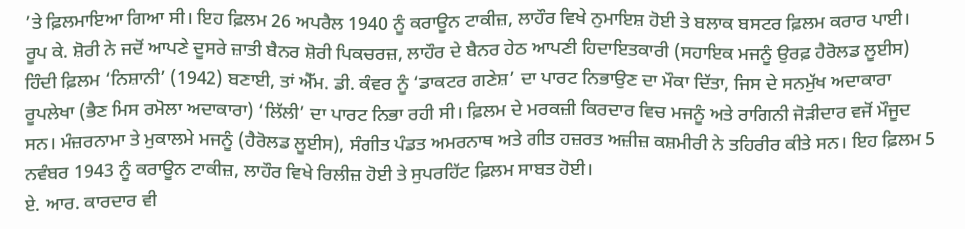’ਤੇ ਫ਼ਿਲਮਾਇਆ ਗਿਆ ਸੀ। ਇਹ ਫ਼ਿਲਮ 26 ਅਪਰੈਲ 1940 ਨੂੰ ਕਰਾਊਨ ਟਾਕੀਜ਼, ਲਾਹੌਰ ਵਿਖੇ ਨੁਮਾਇਸ਼ ਹੋਈ ਤੇ ਬਲਾਕ ਬਸਟਰ ਫ਼ਿਲਮ ਕਰਾਰ ਪਾਈ।
ਰੂਪ ਕੇ. ਸ਼ੋਰੀ ਨੇ ਜਦੋਂ ਆਪਣੇ ਦੂਸਰੇ ਜ਼ਾਤੀ ਬੈਨਰ ਸ਼ੋਰੀ ਪਿਕਚਰਜ਼, ਲਾਹੌਰ ਦੇ ਬੈਨਰ ਹੇਠ ਆਪਣੀ ਹਿਦਾਇਤਕਾਰੀ (ਸਹਾਇਕ ਮਜਨੂੰ ਉਰਫ਼ ਹੈਰੋਲਡ ਲੂਈਸ) ਹਿੰਦੀ ਫ਼ਿਲਮ ‘ਨਿਸ਼ਾਨੀ’ (1942) ਬਣਾਈ, ਤਾਂ ਐੱਮ. ਡੀ. ਕੰਵਰ ਨੂੰ ‘ਡਾਕਟਰ ਗਣੇਸ਼’ ਦਾ ਪਾਰਟ ਨਿਭਾਉਣ ਦਾ ਮੌਕਾ ਦਿੱਤਾ, ਜਿਸ ਦੇ ਸਨਮੁੱਖ ਅਦਾਕਾਰਾ ਰੂਪਲੇਖਾ (ਭੈਣ ਮਿਸ ਰਮੋਲਾ ਅਦਾਕਾਰਾ) ‘ਲਿੱਲੀ’ ਦਾ ਪਾਰਟ ਨਿਭਾ ਰਹੀ ਸੀ। ਫ਼ਿਲਮ ਦੇ ਮਰਕਜ਼ੀ ਕਿਰਦਾਰ ਵਿਚ ਮਜਨੂੰ ਅਤੇ ਰਾਗਿਨੀ ਜੋੜੀਦਾਰ ਵਜੋਂ ਮੌਜੂਦ ਸਨ। ਮੰਜ਼ਰਨਾਮਾ ਤੇ ਮੁਕਾਲਮੇ ਮਜਨੂੰ (ਹੈਰੋਲਡ ਲੂਈਸ), ਸੰਗੀਤ ਪੰਡਤ ਅਮਰਨਾਥ ਅਤੇ ਗੀਤ ਹਜ਼ਰਤ ਅਜ਼ੀਜ਼ ਕਸ਼ਮੀਰੀ ਨੇ ਤਹਿਰੀਰ ਕੀਤੇ ਸਨ। ਇਹ ਫ਼ਿਲਮ 5 ਨਵੰਬਰ 1943 ਨੂੰ ਕਰਾਊਨ ਟਾਕੀਜ਼, ਲਾਹੌਰ ਵਿਖੇ ਰਿਲੀਜ਼ ਹੋਈ ਤੇ ਸੁਪਰਹਿੱਟ ਫ਼ਿਲਮ ਸਾਬਤ ਹੋਈ।
ਏ. ਆਰ. ਕਾਰਦਾਰ ਵੀ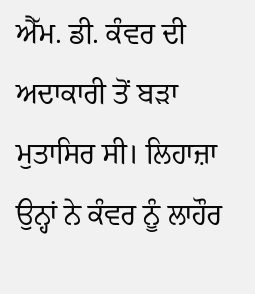ਐੱਮ. ਡੀ. ਕੰਵਰ ਦੀ ਅਦਾਕਾਰੀ ਤੋਂ ਬੜਾ ਮੁਤਾਸਿਰ ਸੀ। ਲਿਹਾਜ਼ਾ ਉਨ੍ਹਾਂ ਨੇ ਕੰਵਰ ਨੂੰ ਲਾਹੌਰ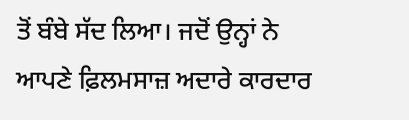ਤੋਂ ਬੰਬੇ ਸੱਦ ਲਿਆ। ਜਦੋਂ ਉਨ੍ਹਾਂ ਨੇ ਆਪਣੇ ਫ਼ਿਲਮਸਾਜ਼ ਅਦਾਰੇ ਕਾਰਦਾਰ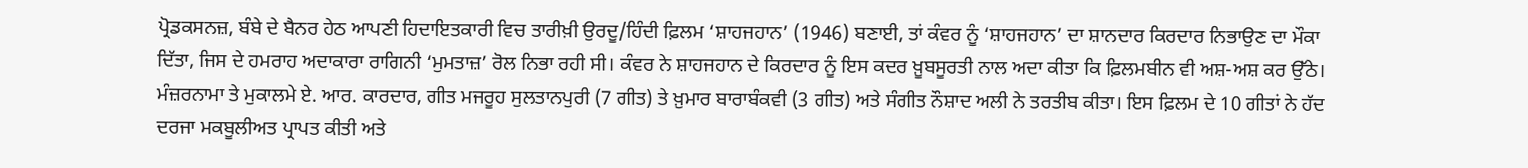ਪ੍ਰੋਡਕਸਨਜ਼, ਬੰਬੇ ਦੇ ਬੈਨਰ ਹੇਠ ਆਪਣੀ ਹਿਦਾਇਤਕਾਰੀ ਵਿਚ ਤਾਰੀਖ਼ੀ ਉਰਦੂ/ਹਿੰਦੀ ਫ਼ਿਲਮ ‘ਸ਼ਾਹਜਹਾਨ’ (1946) ਬਣਾਈ, ਤਾਂ ਕੰਵਰ ਨੂੰ ‘ਸ਼ਾਹਜਹਾਨ’ ਦਾ ਸ਼ਾਨਦਾਰ ਕਿਰਦਾਰ ਨਿਭਾਉਣ ਦਾ ਮੌਕਾ ਦਿੱਤਾ, ਜਿਸ ਦੇ ਹਮਰਾਹ ਅਦਾਕਾਰਾ ਰਾਗਿਨੀ ‘ਮੁਮਤਾਜ਼’ ਰੋਲ ਨਿਭਾ ਰਹੀ ਸੀ। ਕੰਵਰ ਨੇ ਸ਼ਾਹਜਹਾਨ ਦੇ ਕਿਰਦਾਰ ਨੂੰ ਇਸ ਕਦਰ ਖ਼ੂਬਸੂਰਤੀ ਨਾਲ ਅਦਾ ਕੀਤਾ ਕਿ ਫ਼ਿਲਮਬੀਨ ਵੀ ਅਸ਼-ਅਸ਼ ਕਰ ਉੱਠੇ। ਮੰਜ਼ਰਨਾਮਾ ਤੇ ਮੁਕਾਲਮੇ ਏ. ਆਰ. ਕਾਰਦਾਰ, ਗੀਤ ਮਜਰੂਹ ਸੁਲਤਾਨਪੁਰੀ (7 ਗੀਤ) ਤੇ ਖ਼ੁਮਾਰ ਬਾਰਾਬੰਕਵੀ (3 ਗੀਤ) ਅਤੇ ਸੰਗੀਤ ਨੌਸ਼ਾਦ ਅਲੀ ਨੇ ਤਰਤੀਬ ਕੀਤਾ। ਇਸ ਫ਼ਿਲਮ ਦੇ 10 ਗੀਤਾਂ ਨੇ ਹੱਦ ਦਰਜਾ ਮਕਬੂਲੀਅਤ ਪ੍ਰਾਪਤ ਕੀਤੀ ਅਤੇ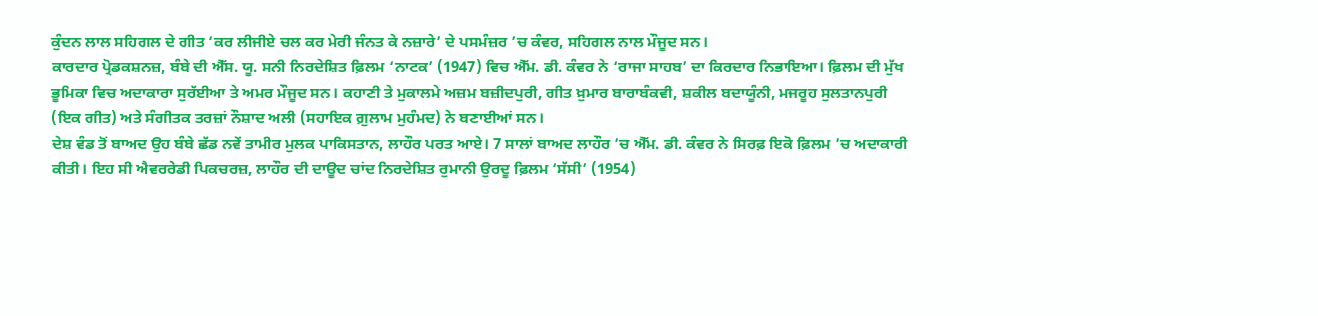ਕੁੰਦਨ ਲਾਲ ਸਹਿਗਲ ਦੇ ਗੀਤ ‘ਕਰ ਲੀਜੀਏ ਚਲ ਕਰ ਮੇਰੀ ਜੰਨਤ ਕੇ ਨਜ਼ਾਰੇ’ ਦੇ ਪਸਮੰਜ਼ਰ ’ਚ ਕੰਵਰ, ਸਹਿਗਲ ਨਾਲ ਮੌਜੂਦ ਸਨ।
ਕਾਰਦਾਰ ਪ੍ਰੋਡਕਸ਼ਨਜ਼, ਬੰਬੇ ਦੀ ਐੱਸ. ਯੂ. ਸਨੀ ਨਿਰਦੇਸ਼ਿਤ ਫ਼ਿਲਮ ‘ਨਾਟਕ’ (1947) ਵਿਚ ਐੱਮ. ਡੀ. ਕੰਵਰ ਨੇ ‘ਰਾਜਾ ਸਾਹਬ’ ਦਾ ਕਿਰਦਾਰ ਨਿਭਾਇਆ। ਫ਼ਿਲਮ ਦੀ ਮੁੱਖ ਭੂਮਿਕਾ ਵਿਚ ਅਦਾਕਾਰਾ ਸੁਰੱਈਆ ਤੇ ਅਮਰ ਮੌਜੂਦ ਸਨ। ਕਹਾਣੀ ਤੇ ਮੁਕਾਲਮੇ ਅਜ਼ਮ ਬਜ਼ੀਦਪੁਰੀ, ਗੀਤ ਖ਼ੁਮਾਰ ਬਾਰਾਬੰਕਵੀ, ਸ਼ਕੀਲ ਬਦਾਯੂੰਨੀ, ਮਜਰੂਹ ਸੁਲਤਾਨਪੁਰੀ (ਇਕ ਗੀਤ) ਅਤੇ ਸੰਗੀਤਕ ਤਰਜ਼ਾਂ ਨੌਸ਼ਾਦ ਅਲੀ (ਸਹਾਇਕ ਗ਼ੁਲਾਮ ਮੁਹੰਮਦ) ਨੇ ਬਣਾਈਆਂ ਸਨ।
ਦੇਸ਼ ਵੰਡ ਤੋਂ ਬਾਅਦ ਉਹ ਬੰਬੇ ਛੱਡ ਨਵੇਂ ਤਾਮੀਰ ਮੁਲਕ ਪਾਕਿਸਤਾਨ, ਲਾਹੌਰ ਪਰਤ ਆਏ। 7 ਸਾਲਾਂ ਬਾਅਦ ਲਾਹੌਰ ’ਚ ਐੱਮ. ਡੀ. ਕੰਵਰ ਨੇ ਸਿਰਫ਼ ਇਕੋ ਫ਼ਿਲਮ ’ਚ ਅਦਾਕਾਰੀ ਕੀਤੀ। ਇਹ ਸੀ ਐਵਰਰੇਡੀ ਪਿਕਚਰਜ਼, ਲਾਹੌਰ ਦੀ ਦਾਊਦ ਚਾਂਦ ਨਿਰਦੇਸ਼ਿਤ ਰੁਮਾਨੀ ਉਰਦੂ ਫ਼ਿਲਮ ‘ਸੱਸੀ’ (1954)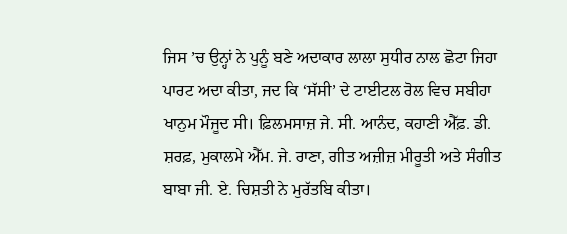ਜਿਸ ’ਚ ਉਨ੍ਹਾਂ ਨੇ ਪੁਨੂੰ ਬਣੇ ਅਦਾਕਾਰ ਲਾਲਾ ਸੁਧੀਰ ਨਾਲ ਛੋਟਾ ਜਿਹਾ ਪਾਰਟ ਅਦਾ ਕੀਤਾ, ਜਦ ਕਿ ‘ਸੱਸੀ’ ਦੇ ਟਾਈਟਲ ਰੋਲ ਵਿਚ ਸਬੀਹਾ ਖਾਨੁਮ ਮੌਜੂਦ ਸੀ। ਫ਼ਿਲਮਸਾਜ਼ ਜੇ. ਸੀ. ਆਨੰਦ, ਕਹਾਣੀ ਐੱਫ਼. ਡੀ. ਸ਼ਰਫ਼, ਮੁਕਾਲਮੇ ਐੱਮ. ਜੇ. ਰਾਣਾ, ਗੀਤ ਅਜ਼ੀਜ਼ ਮੀਰੂਤੀ ਅਤੇ ਸੰਗੀਤ ਬਾਬਾ ਜੀ. ਏ. ਚਿਸ਼ਤੀ ਨੇ ਮੁਰੱਤਬਿ ਕੀਤਾ।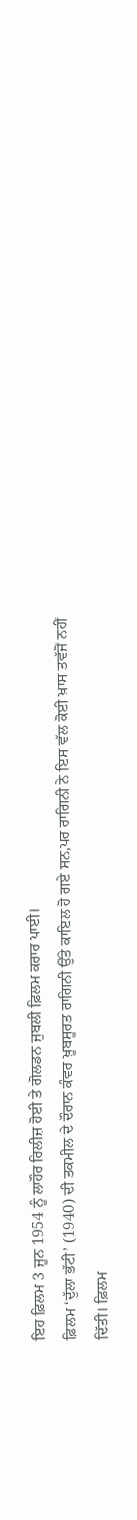ਇਹ ਫ਼ਿਲਮ 3 ਜੂਨ 1954 ਨੂੰ ਲਾਹੌਰ ਰਿਲੀਜ਼ ਹੋਈ ਤੇ ਗੋਲਡਨ ਜੁਬਲੀ ਫ਼ਿਲਮ ਕਰਾਰ ਪਾਈ।
ਫ਼ਿਲਮ ‘ਦੁੱਲਾ ਭੱਟੀ’ (1940) ਦੀ ਤਕਮੀਲ ਦੇ ਦੌਰਾਨ ਕੰਵਰ ਖ਼ੂਬਸੂਰਤ ਰਾਗਿਨੀ ਉੱਤੇ ਕਾਇਲ ਹੋ ਗਏ ਸਨ,ਪਰ ਰਾਗਿਨੀ ਨੇ ਇਸ ਵੱਲ ਕੋਈ ਖ਼ਾਸ ਤਵੱਜੋਂ ਨਹੀਂ ਦਿੱਤੀ। ਫ਼ਿਲਮ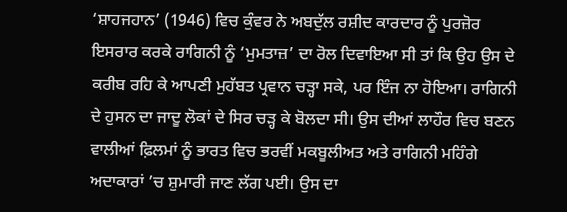‘ਸ਼ਾਹਜਹਾਨ’ (1946) ਵਿਚ ਕੁੰਵਰ ਨੇ ਅਬਦੁੱਲ ਰਸ਼ੀਦ ਕਾਰਦਾਰ ਨੂੰ ਪੁਰਜ਼ੋਰ ਇਸਰਾਰ ਕਰਕੇ ਰਾਗਿਨੀ ਨੂੰ ‘ਮੁਮਤਾਜ਼’ ਦਾ ਰੋਲ ਦਿਵਾਇਆ ਸੀ ਤਾਂ ਕਿ ਉਹ ਉਸ ਦੇ ਕਰੀਬ ਰਹਿ ਕੇ ਆਪਣੀ ਮੁਹੱਬਤ ਪ੍ਰਵਾਨ ਚੜ੍ਹਾ ਸਕੇ, ਪਰ ਇੰਜ ਨਾ ਹੋਇਆ। ਰਾਗਿਨੀ ਦੇ ਹੁਸਨ ਦਾ ਜਾਦੂ ਲੋਕਾਂ ਦੇ ਸਿਰ ਚੜ੍ਹ ਕੇ ਬੋਲਦਾ ਸੀ। ਉਸ ਦੀਆਂ ਲਾਹੌਰ ਵਿਚ ਬਣਨ ਵਾਲੀਆਂ ਫ਼ਿਲਮਾਂ ਨੂੰ ਭਾਰਤ ਵਿਚ ਭਰਵੀਂ ਮਕਬੂਲੀਅਤ ਅਤੇ ਰਾਗਿਨੀ ਮਹਿੰਗੇ ਅਦਾਕਾਰਾਂ ’ਚ ਸ਼ੁਮਾਰੀ ਜਾਣ ਲੱਗ ਪਈ। ਉਸ ਦਾ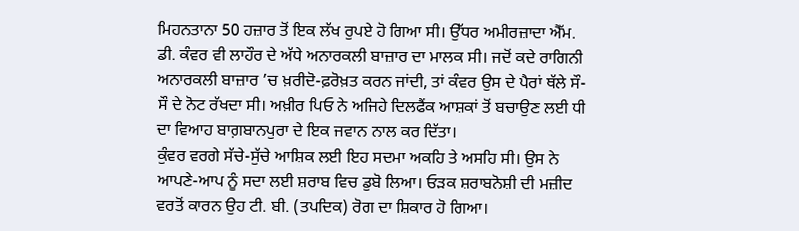ਮਿਹਨਤਾਨਾ 50 ਹਜ਼ਾਰ ਤੋਂ ਇਕ ਲੱਖ ਰੁਪਏ ਹੋ ਗਿਆ ਸੀ। ਉੱਧਰ ਅਮੀਰਜ਼ਾਦਾ ਐੱਮ. ਡੀ. ਕੰਵਰ ਵੀ ਲਾਹੌਰ ਦੇ ਅੱਧੇ ਅਨਾਰਕਲੀ ਬਾਜ਼ਾਰ ਦਾ ਮਾਲਕ ਸੀ। ਜਦੋਂ ਕਦੇ ਰਾਗਿਨੀ ਅਨਾਰਕਲੀ ਬਾਜ਼ਾਰ ’ਚ ਖ਼ਰੀਦੋ-ਫ਼ਰੋਖ਼ਤ ਕਰਨ ਜਾਂਦੀ, ਤਾਂ ਕੰਵਰ ਉਸ ਦੇ ਪੈਰਾਂ ਥੱਲੇ ਸੌ-ਸੌ ਦੇ ਨੋਟ ਰੱਖਦਾ ਸੀ। ਅਖ਼ੀਰ ਪਿਓ ਨੇ ਅਜਿਹੇ ਦਿਲਫੈਂਕ ਆਸ਼ਕਾਂ ਤੋਂ ਬਚਾਉਣ ਲਈ ਧੀ ਦਾ ਵਿਆਹ ਬਾਗ਼ਬਾਨਪੁਰਾ ਦੇ ਇਕ ਜਵਾਨ ਨਾਲ ਕਰ ਦਿੱਤਾ।
ਕੁੰਵਰ ਵਰਗੇ ਸੱਚੇ-ਸੁੱਚੇ ਆਸ਼ਿਕ ਲਈ ਇਹ ਸਦਮਾ ਅਕਹਿ ਤੇ ਅਸਹਿ ਸੀ। ਉਸ ਨੇ ਆਪਣੇ-ਆਪ ਨੂੰ ਸਦਾ ਲਈ ਸ਼ਰਾਬ ਵਿਚ ਡੁਬੋ ਲਿਆ। ਓੜਕ ਸ਼ਰਾਬਨੋਸ਼ੀ ਦੀ ਮਜ਼ੀਦ ਵਰਤੋਂ ਕਾਰਨ ਉਹ ਟੀ. ਬੀ. (ਤਪਦਿਕ) ਰੋਗ ਦਾ ਸ਼ਿਕਾਰ ਹੋ ਗਿਆ।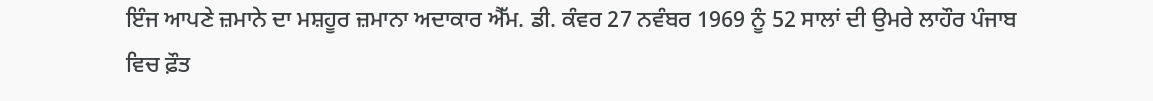ਇੰਜ ਆਪਣੇ ਜ਼ਮਾਨੇ ਦਾ ਮਸ਼ਹੂਰ ਜ਼ਮਾਨਾ ਅਦਾਕਾਰ ਐੱਮ. ਡੀ. ਕੰਵਰ 27 ਨਵੰਬਰ 1969 ਨੂੰ 52 ਸਾਲਾਂ ਦੀ ਉਮਰੇ ਲਾਹੌਰ ਪੰਜਾਬ ਵਿਚ ਫ਼ੌਤ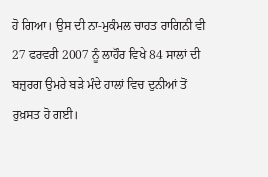ਹੋ ਗਿਆ। ਉਸ ਦੀ ਨਾ-ਮੁਕੰਮਲ ਚਾਹਤ ਰਾਗਿਨੀ ਵੀ 27 ਫਰਵਰੀ 2007 ਨੂੰ ਲਾਹੌਰ ਵਿਖੇ 84 ਸਾਲਾਂ ਦੀ ਬਜ਼ੁਰਗ ਉਮਰੇ ਬੜੇ ਮੰਦੇ ਹਾਲਾਂ ਵਿਚ ਦੁਨੀਆਂ ਤੋਂ ਰੁਖ਼ਸਤ ਹੋ ਗਈ।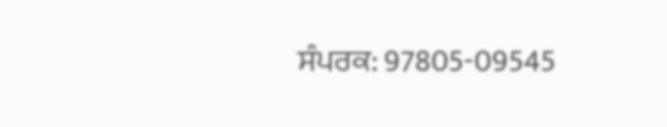ਸੰਪਰਕ: 97805-09545